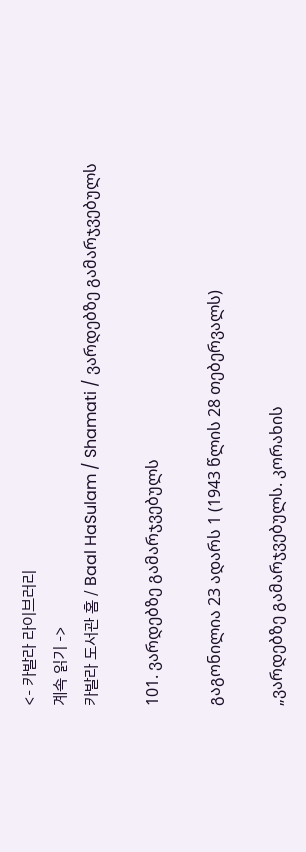<- 카발라 라이브러리
계속 읽기 ->
카발라 도서관 홈 / Baal HaSulam / Shamati / ვარდებზე გამარჯვებულს

101. ვარდებზე გამარჯვებულს

გაგონილია 23 ადარს 1 (1943 წლის 28 თებერვალს)

„ვარდებზე გამარჯვებულს. კორახის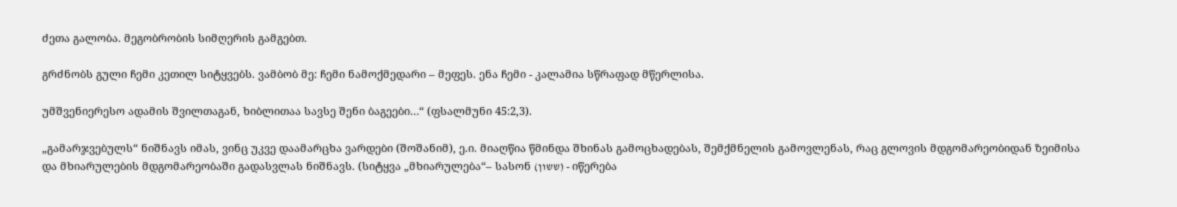ძეთა გალობა. მეგობრობის სიმღერის გამგებთ.

გრძნობს გული ჩემი კეთილ სიტყვებს. ვამბობ მე: ჩემი ნამოქმედარი – მეფეს. ენა ჩემი - კალამია სწრაფად მწერლისა.

უმშვენიერესო ადამის შვილთაგან, ხიბლითაა სავსე შენი ბაგეები…“ (ფსალმუნი 45:2,3).

„გამარჯვებულს“ ნიშნავს იმას, ვინც უკვე დაამარცხა ვარდები (შოშანიმ), ე.ი. მიაღწია წმინდა შხინას გამოცხადებას, შემქმნელის გამოვლენას, რაც გლოვის მდგომარეობიდან ზეიმისა და მხიარულების მდგომარეობაში გადასვლას ნიშნავს. (სიტყვა „მხიარულება“– სასონ (ששון) - იწერება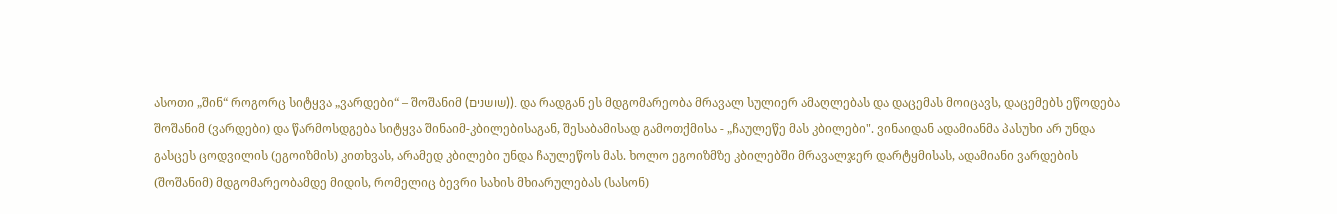ასოთი „შინ“ როგორც სიტყვა „ვარდები“ – შოშანიმ (שושנים)). და რადგან ეს მდგომარეობა მრავალ სულიერ ამაღლებას და დაცემას მოიცავს, დაცემებს ეწოდება შოშანიმ (ვარდები) და წარმოსდგება სიტყვა შინაიმ-კბილებისაგან, შესაბამისად გამოთქმისა - „ჩაულეწე მას კბილები". ვინაიდან ადამიანმა პასუხი არ უნდა გასცეს ცოდვილის (ეგოიზმის) კითხვას, არამედ კბილები უნდა ჩაულეწოს მას. ხოლო ეგოიზმზე კბილებში მრავალჯერ დარტყმისას, ადამიანი ვარდების (შოშანიმ) მდგომარეობამდე მიდის, რომელიც ბევრი სახის მხიარულებას (სასონ)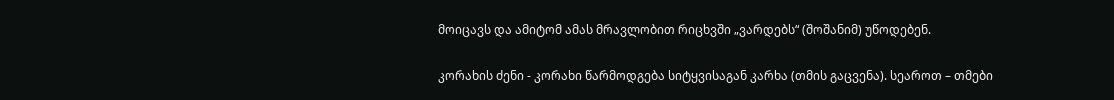მოიცავს და ამიტომ ამას მრავლობით რიცხვში „ვარდებს“ (შოშანიმ) უწოდებენ.

კორახის ძენი - კორახი წარმოდგება სიტყვისაგან კარხა (თმის გაცვენა). სეაროთ – თმები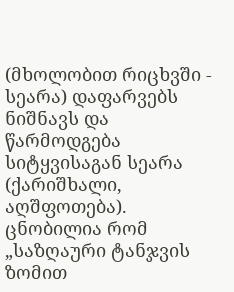(მხოლობით რიცხვში - სეარა) დაფარვებს ნიშნავს და წარმოდგება სიტყვისაგან სეარა (ქარიშხალი, აღშფოთება). ცნობილია რომ „საზღაური ტანჯვის ზომით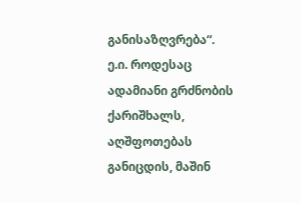განისაზღვრება“. ე.ი. როდესაც ადამიანი გრძნობის ქარიშხალს, აღშფოთებას განიცდის, მაშინ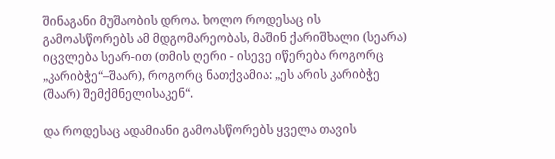შინაგანი მუშაობის დროა. ხოლო როდესაც ის გამოასწორებს ამ მდგომარეობას, მაშინ ქარიშხალი (სეარა) იცვლება სეარ-ით (თმის ღერი - ისევე იწერება როგორც „კარიბჭე“–შაარ), როგორც ნათქვამია: „ეს არის კარიბჭე (შაარ) შემქმნელისაკენ“.

და როდესაც ადამიანი გამოასწორებს ყველა თავის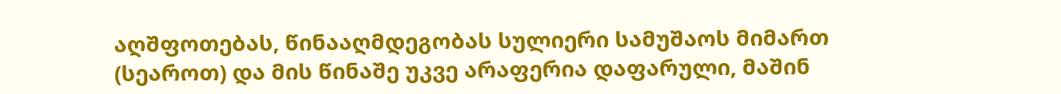აღშფოთებას, წინააღმდეგობას სულიერი სამუშაოს მიმართ (სეაროთ) და მის წინაშე უკვე არაფერია დაფარული, მაშინ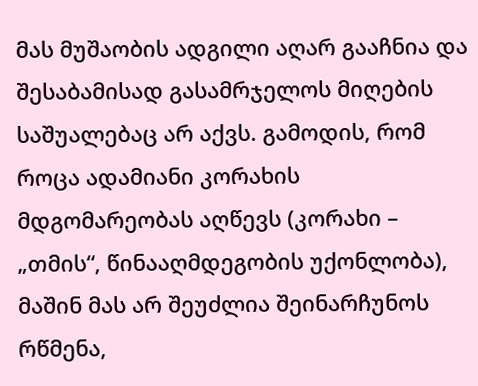მას მუშაობის ადგილი აღარ გააჩნია და შესაბამისად გასამრჯელოს მიღების საშუალებაც არ აქვს. გამოდის, რომ როცა ადამიანი კორახის მდგომარეობას აღწევს (კორახი – „თმის“, წინააღმდეგობის უქონლობა), მაშინ მას არ შეუძლია შეინარჩუნოს რწმენა,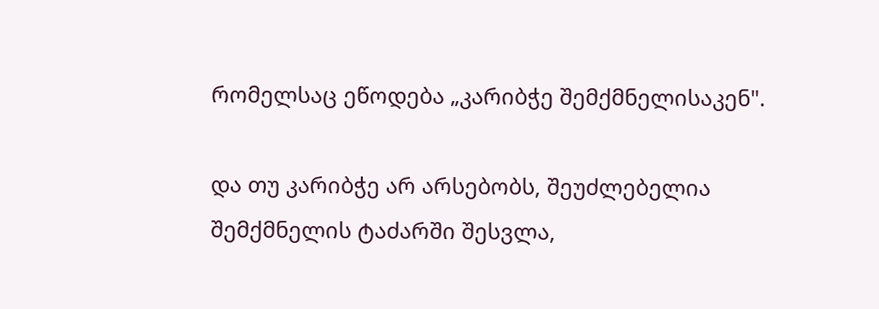რომელსაც ეწოდება „კარიბჭე შემქმნელისაკენ".

და თუ კარიბჭე არ არსებობს, შეუძლებელია შემქმნელის ტაძარში შესვლა,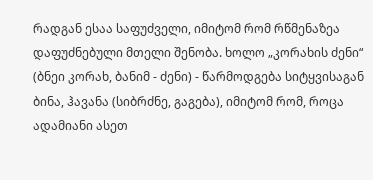რადგან ესაა საფუძველი, იმიტომ რომ რწმენაზეა დაფუძნებული მთელი შენობა. ხოლო „კორახის ძენი“ (ბნეი კორახ, ბანიმ - ძენი) - წარმოდგება სიტყვისაგან ბინა, ჰავანა (სიბრძნე, გაგება), იმიტომ რომ, როცა ადამიანი ასეთ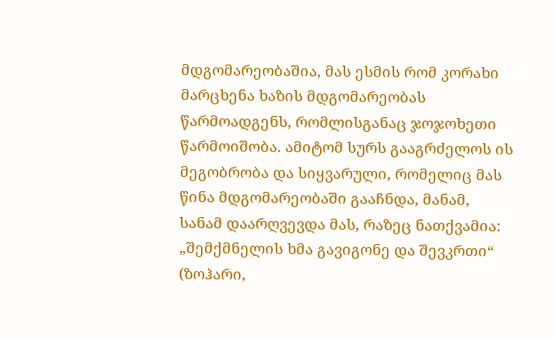მდგომარეობაშია, მას ესმის რომ კორახი მარცხენა ხაზის მდგომარეობას წარმოადგენს, რომლისგანაც ჯოჯოხეთი წარმოიშობა. ამიტომ სურს გააგრძელოს ის მეგობრობა და სიყვარული, რომელიც მას წინა მდგომარეობაში გააჩნდა, მანამ, სანამ დაარღვევდა მას, რაზეც ნათქვამია: „შემქმნელის ხმა გავიგონე და შევკრთი“ (ზოჰარი,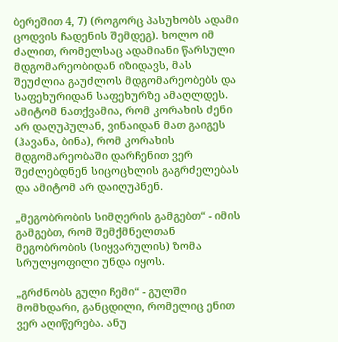ბერეშით 4, 7) (როგორც პასუხობს ადამი ცოდვის ჩადენის შემდეგ). ხოლო იმ ძალით, რომელსაც ადამიანი წარსული მდგომარეობიდან იზიდავს, მას შეუძლია გაუძლოს მდგომარეობებს და საფეხურიდან საფეხურზე ამაღლდეს. ამიტომ ნათქვამია, რომ კორახის ძენი არ დაღუპულან, ვინაიდან მათ გაიგეს (ჰავანა, ბინა), რომ კორახის მდგომარეობაში დარჩენით ვერ შეძლებდნენ სიცოცხლის გაგრძელებას და ამიტომ არ დაიღუპნენ.

„მეგობრობის სიმღერის გამგებთ“ - იმის გამგებთ, რომ შემქმნელთან მეგობრობის (სიყვარულის) ზომა სრულყოფილი უნდა იყოს.

„გრძნობს გული ჩემი“ - გულში მომხდარი, განცდილი, რომელიც ენით ვერ აღიწერება. ანუ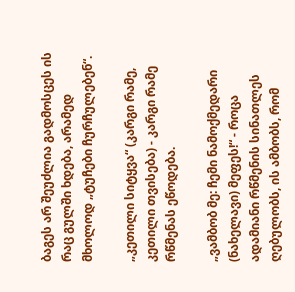ბაგეს არ შეუძლია გადმოსცეს ის რაც გულში ხდება, არამედ მხოლოდ „ტუჩები ჩურჩულებენ“.

„კეთილი სიტყვა“ (კარგი რამე, კეთილი თვისება) - კარგი რამე რწმენას ეწოდება.

„ვამბობ მე: ჩემი ნამოქმედარი (ნახელავი) მეფეს!“ - როცა ადამიანი რწმენის სინათლეს ღებულობს, ის ამბობს, რომ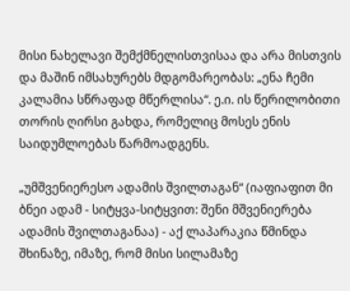მისი ნახელავი შემქმნელისთვისაა და არა მისთვის და მაშინ იმსახურებს მდგომარეობას: „ენა ჩემი კალამია სწრაფად მწერლისა“. ე.ი. ის წერილობითი თორის ღირსი გახდა, რომელიც მოსეს ენის საიდუმლოებას წარმოადგენს.

„უმშვენიერესო ადამის შვილთაგან“ (იაფიაფით მი ბნეი ადამ - სიტყვა-სიტყვით: შენი მშვენიერება ადამის შვილთაგანაა) - აქ ლაპარაკია წმინდა შხინაზე, იმაზე, რომ მისი სილამაზე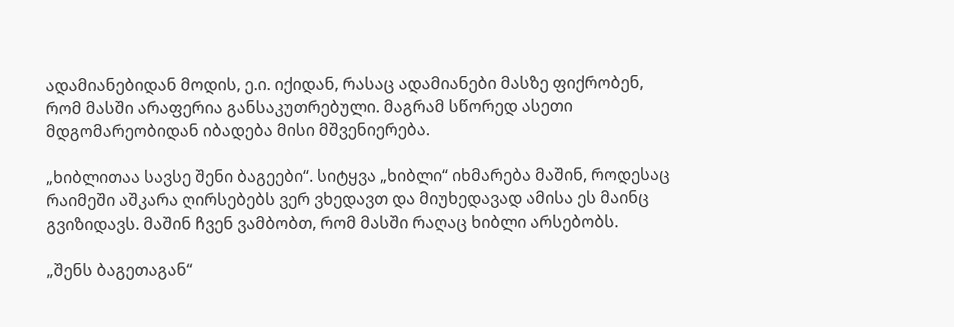ადამიანებიდან მოდის, ე.ი. იქიდან, რასაც ადამიანები მასზე ფიქრობენ, რომ მასში არაფერია განსაკუთრებული. მაგრამ სწორედ ასეთი მდგომარეობიდან იბადება მისი მშვენიერება.

„ხიბლითაა სავსე შენი ბაგეები“. სიტყვა „ხიბლი“ იხმარება მაშინ, როდესაც რაიმეში აშკარა ღირსებებს ვერ ვხედავთ და მიუხედავად ამისა ეს მაინც გვიზიდავს. მაშინ ჩვენ ვამბობთ, რომ მასში რაღაც ხიბლი არსებობს.

„შენს ბაგეთაგან“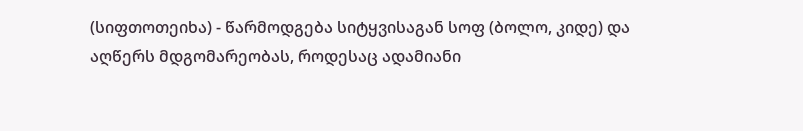(სიფთოთეიხა) - წარმოდგება სიტყვისაგან სოფ (ბოლო, კიდე) და აღწერს მდგომარეობას, როდესაც ადამიანი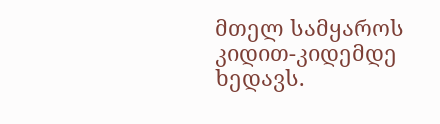მთელ სამყაროს კიდით-კიდემდე ხედავს.